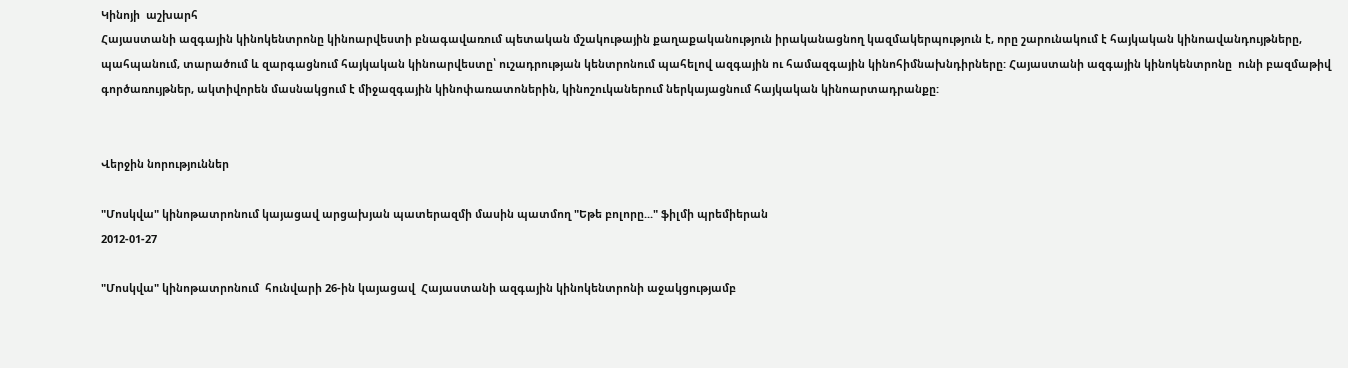Կինոյի  աշխարհ
Հայաստանի ազգային կինոկենտրոնը կինոարվեստի բնագավառում պետական մշակութային քաղաքականություն իրականացնող կազմակերպություն է, որը շարունակում է հայկական կինոավանդույթները, պահպանում, տարածում և զարգացնում հայկական կինոարվեստը՝ ուշադրության կենտրոնում պահելով ազգային ու համազգային կինոհիմնախնդիրները: Հայաստանի ազգային կինոկենտրոնը  ունի բազմաթիվ գործառույթներ, ակտիվորեն մասնակցում է միջազգային կինոփառատոներին, կինոշուկաներում ներկայացնում հայկական կինոարտադրանքը:


Վերջին նորություններ

"Մոսկվա" կինոթատրոնում կայացավ արցախյան պատերազմի մասին պատմող "Եթե բոլորը..." ֆիլմի պրեմիերան
2012-01-27

"Մոսկվա" կինոթատրոնում  հունվարի 26-ին կայացավ  Հայաստանի ազգային կինոկենտրոնի աջակցությամբ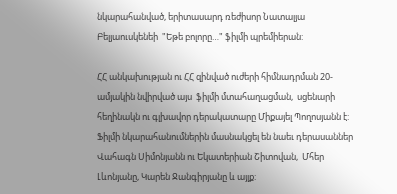նկարահանված, երիտասարդ ռեժիսոր Նատալյա Բելյաուսկենեի  "Եթե բոլորը…" ֆիլմի պրեմիերան:

ՀՀ անկախության ու ՀՀ զինված ուժերի հիմնադրման 20-ամյակին նվիրված այս  ֆիլմի մտահաղացման,  սցենարի հեղինակն ու գլխավոր դերակատարը Միքայել Պողոսյանն է: Ֆիլմի նկարահանումներին մասնակցել են նաեւ դերասաններ Վահագն Սիմոնյանն ու Եկատերիան Շիտովան,  Մհեր Լևոնյանը, Կարեն Ջանգիրյանը և այլք: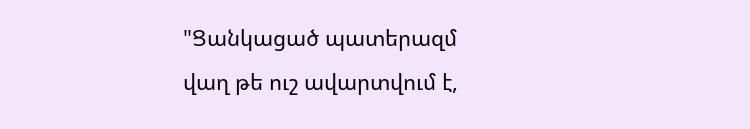"Ցանկացած պատերազմ վաղ թե ուշ ավարտվում է,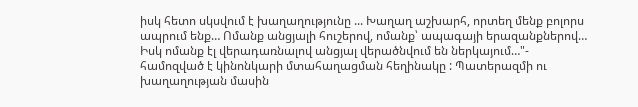իսկ հետո սկսվում է խաղաղությունը ... Խաղաղ աշխարհ, որտեղ մենք բոլորս ապրում ենք… Ոմանք անցյալի հուշերով, ոմանք՝ ապագայի երազանքներով… Իսկ ոմանք էլ վերադառնալով անցյալ վերածնվում են ներկայում…"- համոզված է կինոնկարի մտահաղացման հեղինակը : Պատերազմի ու խաղաղության մասին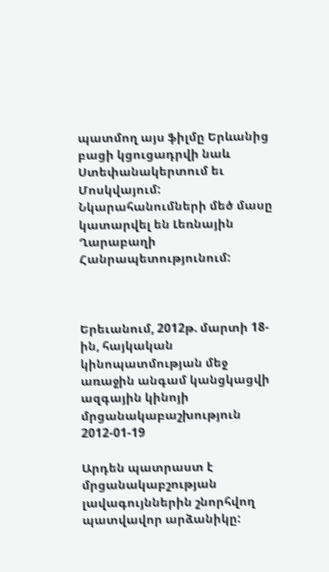պատմող այս ֆիլմը Երևանից բացի կցուցադրվի նաև Ստեփանակերտում եւ Մոսկվայում: Նկարահանումների մեծ մասը կատարվել են Լեռնային Ղարաբաղի Հանրապետությունում:



Երեւանում, 2012թ. մարտի 18-ին, հայկական կինոպատմության մեջ առաջին անգամ կանցկացվի ազգային կինոյի մրցանակաբաշխություն
2012-01-19

Արդեն պատրաստ է մրցանակաբշության լավագույններին շնորհվող պատվավոր արձանիկը: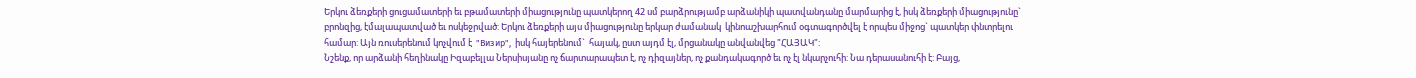Երկու ձեռքերի ցուցամատերի եւ բթամատերի միացությունը պատկերող 42 սմ բարձրությամբ արձանիկի պատվանդանը մարմարից է, իսկ ձեռքերի միացությունը`  բրոնզից, էմալապատված եւ ոսկեջրված: Երկու ձեռքերի այս միացությունը երկար ժամանակ  կինոաշխարհում օգտագործվել է որպես միջոց` պատկեր փնտրելու համար: Այն ռուսերենում կոչվում է  "Визир",  իսկ հայերենում`  հայակ, ըստ այդմ էլ, մրցանակը անվանվեց "ՀԱՅԱԿ":
Նշենք, որ արձանի հեղինակը Իզաբելլա Ներսիսյանը ոչ ճարտարապետ է, ոչ դիզայներ, ոչ քանդակագործ եւ ոչ էլ նկարչուհի: Նա դերասանուհի է: Բայց,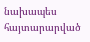նախապես հայտարարված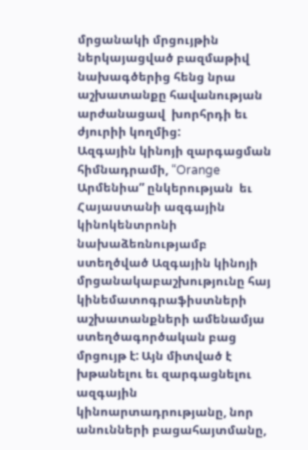մրցանակի մրցույթին ներկայացված բազմաթիվ նախագծերից հենց նրա աշխատանքը հավանության արժանացավ  խորհրդի եւ ժյուրիի կողմից:
Ազգային կինոյի զարգացման հիմնադրամի, “Orange Արմենիա” ընկերության  եւ Հայաստանի ազգային կինոկենտրոնի նախաձեռնությամբ ստեղծված Ազգային կինոյի մրցանակաբաշխությունը հայ կինեմատոգրաֆիստների աշխատանքների ամենամյա ստեղծագործական բաց մրցույթ է: Այն միտված է խթանելու եւ զարգացնելու ազգային կինոարտադրությանը, նոր անունների բացահայտմանը,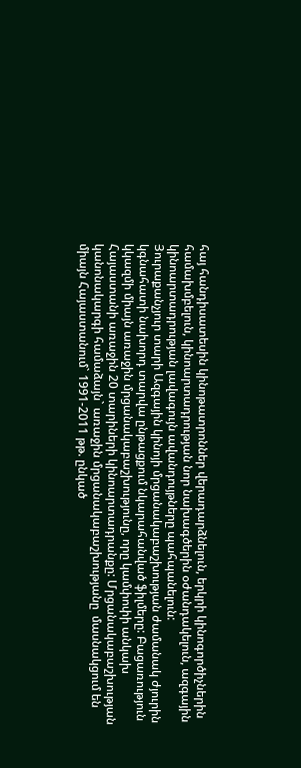հայ հանդիսատեսին կինոթատրոններ վերադարձնելուն, երկրի կինոգործիչներին համախմբելուն, կինոարտադրության նոր նախագծերին օժանդակելուն, ազգային կինոարտադրության լավագույն ավանդույթները պահպանելուն:
Յուրաքանչյուր տարի Ազգային կինոյի մրցանակաբաշխության ժամանակ ժյուրին կգնահատի նախորդ տարվա ընթացքում նկարահանված ֆիլմերը: Բացառություն կկազմի միայն առաջին մրցանակաբաշխությունը, որը կամփոփի անկախ Հայաստանի առաջին 20 տարիների կինոարտադրանքը: Մրցանակաբաշխության կանոնակարգի համաձայն` առաջին մրցանակաբաշխությանը  մասնակցում են  միայն Հայաստանում` 1991-2011 թթ. ընկած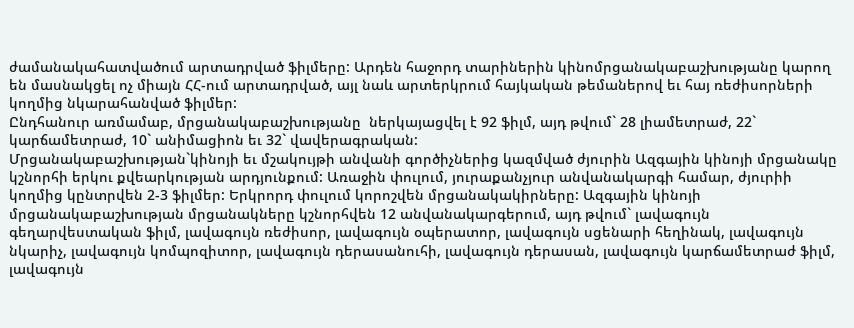ժամանակահատվածում արտադրված ֆիլմերը: Արդեն հաջորդ տարիներին կինոմրցանակաբաշխությանը կարող են մասնակցել ոչ միայն ՀՀ-ում արտադրված, այլ նաև արտերկրում հայկական թեմաներով եւ հայ ռեժիսորների կողմից նկարահանված ֆիլմեր:
Ընդհանուր առմամաբ, մրցանակաբաշխությանը  ներկայացվել է 92 ֆիլմ, այդ թվում` 28 լիամետրաժ, 22` կարճամետրաժ, 10` անիմացիոն եւ 32` վավերագրական:
Մրցանակաբաշխության`կինոյի եւ մշակույթի անվանի գործիչներից կազմված ժյուրին Ազգային կինոյի մրցանակը կշնորհի երկու քվեարկության արդյունքում: Առաջին փուլում, յուրաքանչյուր անվանակարգի համար, ժյուրիի կողմից կընտրվեն 2-3 ֆիլմեր: Երկրորդ փուլում կորոշվեն մրցանակակիրները: Ազգային կինոյի մրցանակաբաշխության մրցանակները կշնորհվեն 12 անվանակարգերում, այդ թվում` լավագույն գեղարվեստական ֆիլմ, լավագույն ռեժիսոր, լավագույն օպերատոր, լավագույն սցենարի հեղինակ, լավագույն նկարիչ, լավագույն կոմպոզիտոր, լավագույն դերասանուհի, լավագույն դերասան, լավագույն կարճամետրաժ ֆիլմ, լավագույն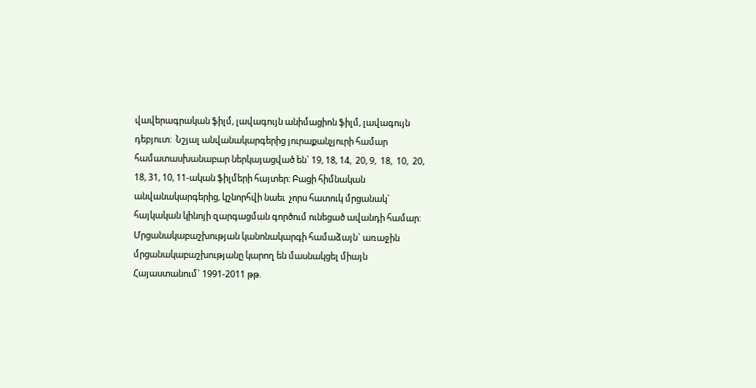վավերագրական ֆիլմ, լավագույն անիմացիոն ֆիլմ, լավագույն դեբյուտ:  Նշյալ անվանակարգերից յուրաքանչյուրի համար համատասխանաբար ներկայացված են` 19, 18, 14,  20, 9,  18,  10,  20,  18, 31, 10, 11-ական ֆիլմերի հայտեր: Բացի հիմնական անվանակարգերից, կշնորհվի նաեւ  չորս հատուկ մրցանակ` հայկական կինոյի զարգացման գործում ունեցած ավանդի համար:
Մրցանակաբաշխության կանոնակարգի համաձայն` առաջին մրցանակաբաշխությանը կարող են մասնակցել միայն Հայաստանում` 1991-2011 թթ.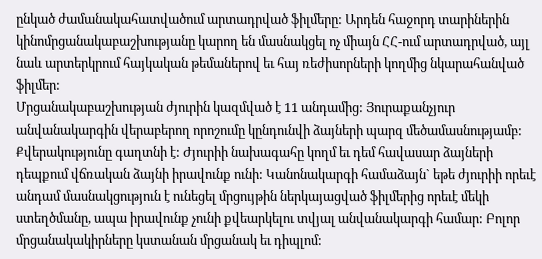ընկած ժամանակահատվածում արտադրված ֆիլմերը: Արդեն հաջորդ տարիներին կինոմրցանակաբաշխությանը կարող են մասնակցել ոչ միայն ՀՀ-ում արտադրված, այլ նաև արտերկրում հայկական թեմաներով եւ հայ ռեժիսորների կողմից նկարահանված ֆիլմեր:
Մրցանակաբաշխության ժյուրին կազմված է 11 անդամից: Յուրաքանչյուր անվանակարգին վերաբերող որոշումը կընդունվի ձայների պարզ մեծամասնությամբ: Քվերակությունը գաղտնի է: Ժյուրիի նախագահը կողմ եւ դեմ հավասար ձայների դեպքում վճռական ձայնի իրավունք ունի: Կանոնակարգի համաձայն` եթե ժյուրիի որեւէ անդամ մասնակցություն է ունեցել մրցույթին ներկայացված ֆիլմերից որեւէ մեկի ստեղծմանը, ապա իրավունք չունի քվեարկելու տվյալ անվանակարգի համար: Բոլոր մրցանակակիրները կստանան մրցանակ եւ դիպլոմ: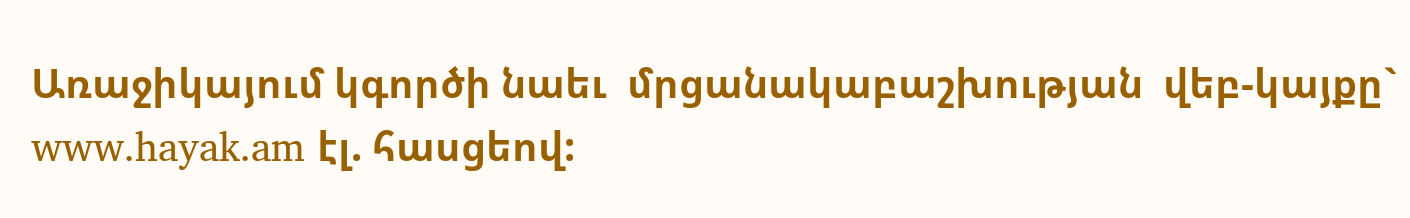Առաջիկայում կգործի նաեւ  մրցանակաբաշխության  վեբ-կայքը` www.hayak.am էլ. հասցեով: